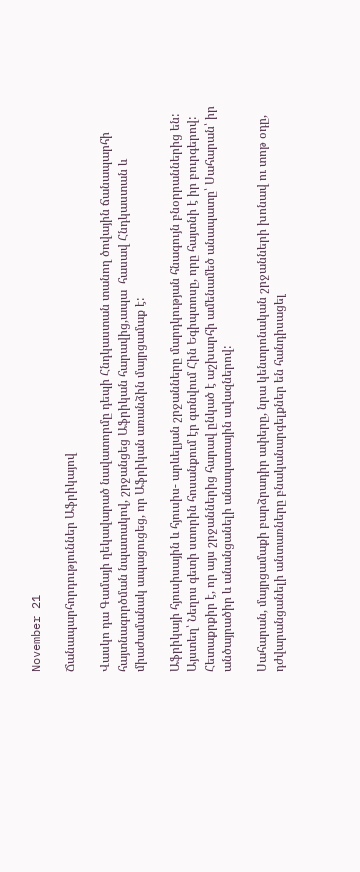November 21

Ճանապարհորդություններ Աֆրիկայով

Վասկո դա Գամայի ղեկավարած նավատորմը դեպի Հնդկաստան տանող ծովային ճանապարհի հայտնագործման նպատակով, շրջանցեց Աֆրիկան հարավից,ապա  հասավ Հնդկաստան և միաժամանակ ապացուցեց, որ Աֆրիկան առանձին մայրցամաք է:

Աֆրիկայի հյուսիսային և հյուսիս- արևելյան շրջանները մարդկության հնագույն բնօրրաններից են: Այստեղ՝ Նեղոս գետի ստորին հոսանքում էր գտնվում Հին Եգիպտոսը, որը հայտնի է իր բուրգերով: Հետաքրքիր է, որ այս շրջաններից հարավ ընկած է աշխարհի ամենամեծ անապատը՝ Սահարան՝ իր անծայրածիր և անանցանելի անապատային ավազներով:

Սահարան, մայրցամաքի բարձրադիր ափերը, նրա կենտրոնական շրջանների խոնավ ու տոթ օդը, դժվարանցանելի անտառները բնականարգելքներ են հանդիսացել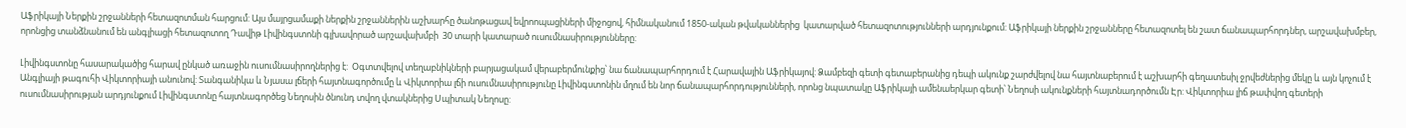Աֆրիկայի Ներքին շրջանների հետազոտման հարցում: Այս մայրցամաքի ներքին շրջաններին աշխարհը ծանոթացավ եվրոոպացիների միջոցով, հիմնականում 1850-ական թվականներից  կատարված հետազոտությունների արդյունքում: Աֆրիկայի ներքին շրջանները հետազոտել են շատ ճանապարհորդներ, արշավախմբեր, որոնցից տանձնանում են անգլիացի հետազոտող Դավիթ Լիվինգստոնի գլխավորած արշավախմբի  30 տարի կատարած ուսումնասիրությունները:

Լիվինգստոնը հասարակածից հարավ ընկած առաջին ուսումնասիրողներից է:  Օգտտվելով տեղաբնիկների բարյացակամ վերաբերմունքից՝ նա ճանապարհորդում է Հարավային Աֆրիկայով: Ձամբեզի գետի գետաբերանից դեպի ակունք շարժվելով նա հայտնաբերում է աշխարհի գեղատեսիլ ջրվեժներից մեկը և այն կոչում է Անգլիայի թագուհի Վիկտորիայի անունով: Տանգանիկա և Նյասա լճերի հայտնագործումը և Վիկտորիա լճի ուսումնասիրությունը Լիվինգստոնին մղում են նոր ճանապարհորդությունների, որոնց նպատակը Աֆրիկայի ամենաերկար գետի՝ Նեղոսի ակունքների հայտնադործումն Էր: Վիկտորիա լիճ թափվող գետերի ուսումնասիրության արդյունքում Լիվինգստոնը հայտնագործեց Նեղոսին ծնունդ տվող վտակներից Սպիտակ Նեղոսը: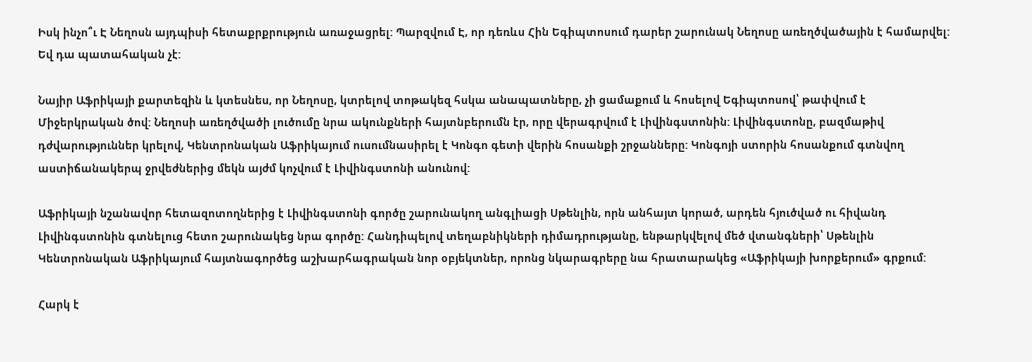Իսկ ինչո՞ւ Է Նեղոսն այդպիսի հետաքրքրություն առաջացրել: Պարզվում Է, որ դեռևս Հին Եգիպտոսում դարեր շարունակ Նեղոսը առեղծվածային է համարվել: Եվ դա պատահական չէ:

Նայիր Աֆրիկայի քարտեզին և կտեսնես, որ Նեղոսը, կտրելով տոթակեզ հսկա անապատները, չի ցամաքում և հոսելով Եգիպտոսով՝ թափվում է Միջերկրական ծով: Նեղոսի առեղծվածի լուծումը նրա ակունքների հայտնբերումն էր, որը վերագրվում է Լիվինգստոնին: Լիվինգստոնը, բազմաթիվ դժվարություններ կրելով, Կենտրոնական Աֆրիկայում ուսումնասիրել է Կոնգո գետի վերին հոսանքի շրջանները: Կոնգոյի ստորին հոսանքում գտնվող աստիճանակերպ ջրվեժներից մեկն այժմ կոչվում է Լիվինգստոնի անունով:

Աֆրիկայի նշանավոր հետազոտողներից է Լիվինգստոնի գործը շարունակող անգլիացի Սթենլին, որն անհայտ կորած, արդեն հյուծված ու հիվանդ Լիվինգստոնին գտնելուց հետո շարունակեց նրա գործը: Հանդիպելով տեղաբնիկների դիմադրությանը, ենթարկվելով մեծ վտանգների՝ Սթենլին Կենտրոնական Աֆրիկայում հայտնագործեց աշխարհագրական նոր օբյեկտներ, որոնց նկարագրերը նա հրատարակեց «Աֆրիկայի խորքերում» գրքում:

Հարկ է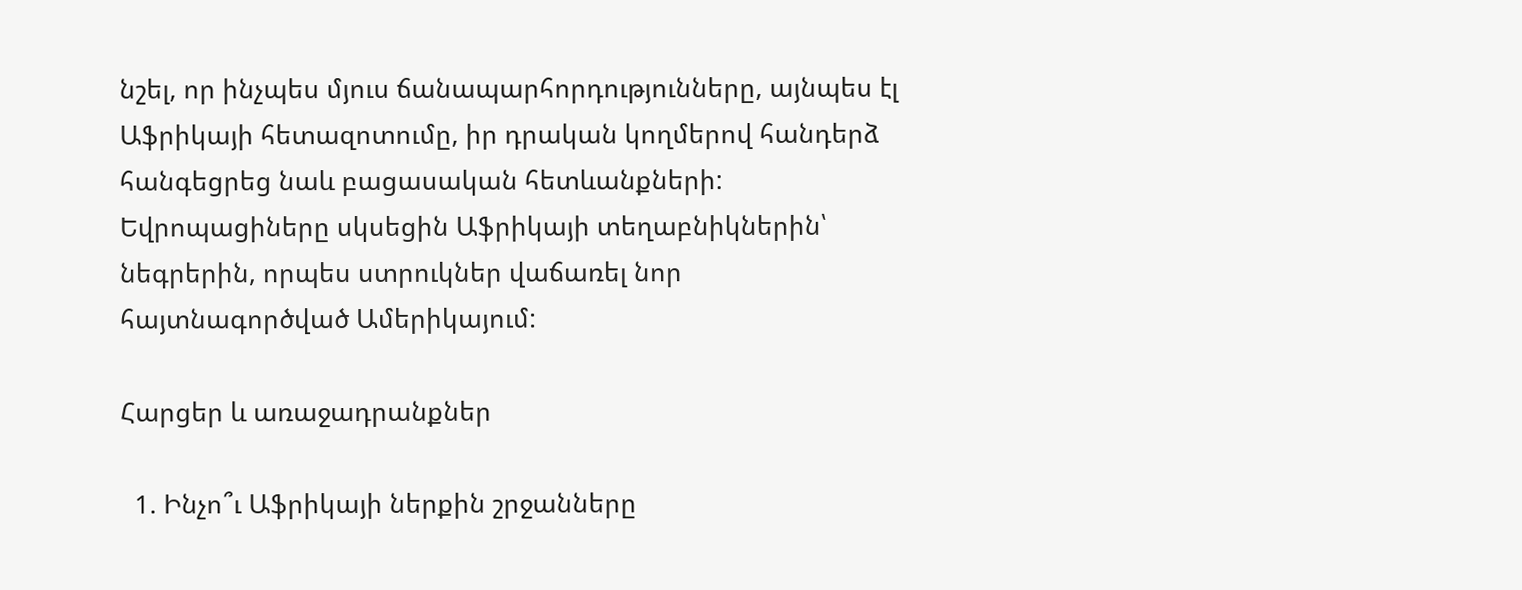նշել, որ ինչպես մյուս ճանապարհորդությունները, այնպես էլ Աֆրիկայի հետազոտումը, իր դրական կողմերով հանդերձ հանգեցրեց նաև բացասական հետևանքների: Եվրոպացիները սկսեցին Աֆրիկայի տեղաբնիկներին՝ նեգրերին, որպես ստրուկներ վաճառել նոր հայտնագործված Ամերիկայում:

Հարցեր և առաջադրանքներ

  1. Ինչո՞ւ Աֆրիկայի ներքին շրջանները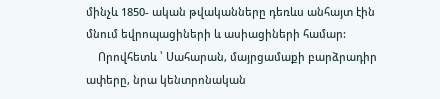մինչև 1850- ական թվականները դեռևս անհայտ էին մնում եվրոպացիների և ասիացիների համար:
    Որովհետև ՝ Սահարան, մայրցամաքի բարձրադիր ափերը, նրա կենտրոնական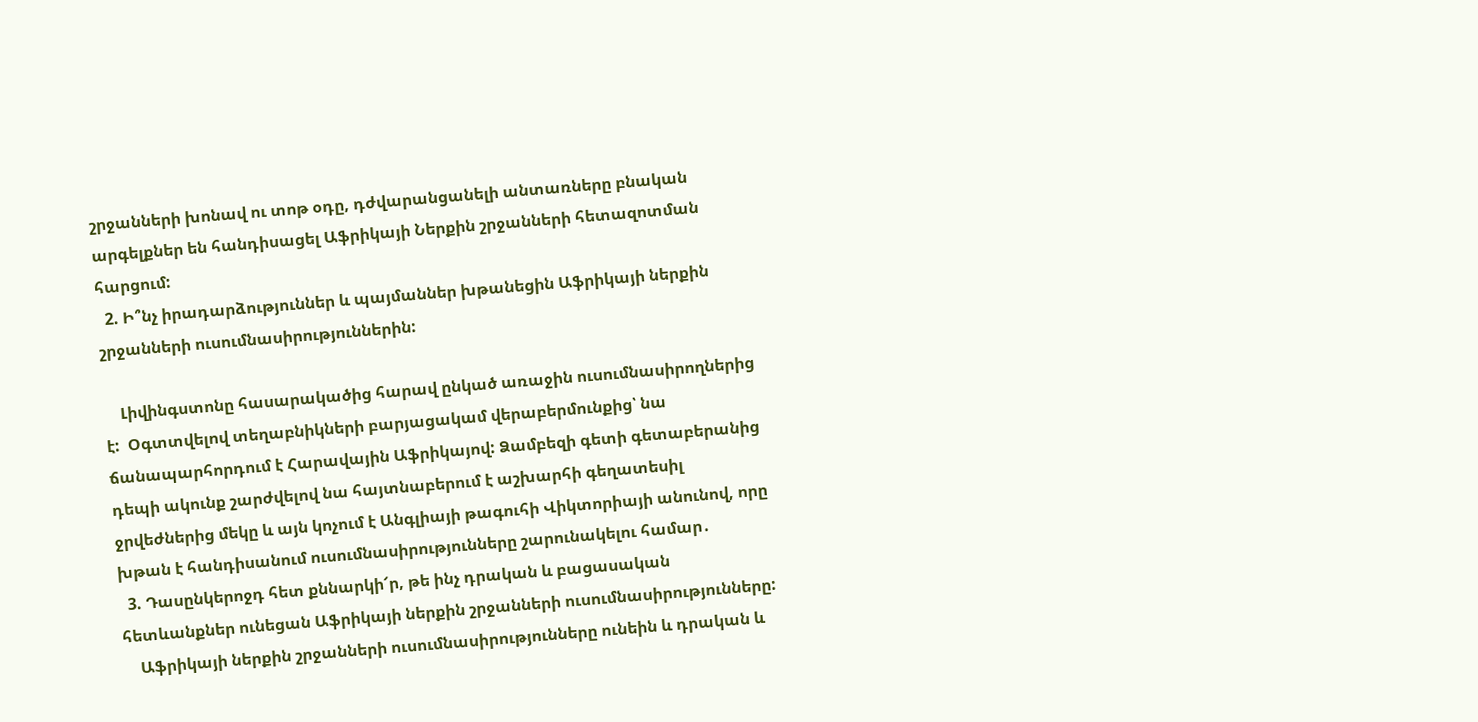շրջանների խոնավ ու տոթ օդը, դժվարանցանելի անտառները բնական արգելքներ են հանդիսացել Աֆրիկայի Ներքին շրջանների հետազոտման հարցում:
  2. Ի՞նչ իրադարձություններ և պայմաններ խթանեցին Աֆրիկայի ներքին շրջանների ուսումնասիրություններին:

    Լիվինգստոնը հասարակածից հարավ ընկած առաջին ուսումնասիրողներից է:  Օգտտվելով տեղաբնիկների բարյացակամ վերաբերմունքից՝ նա ճանապարհորդում է Հարավային Աֆրիկայով: Ձամբեզի գետի գետաբերանից դեպի ակունք շարժվելով նա հայտնաբերում է աշխարհի գեղատեսիլ ջրվեժներից մեկը և այն կոչում է Անգլիայի թագուհի Վիկտորիայի անունով, որը խթան է հանդիսանում ուսումնասիրությունները շարունակելու համար․
  3. Դասընկերոջդ հետ քննարկի՜ր, թե ինչ դրական և բացասական հետևանքներ ունեցան Աֆրիկայի ներքին շրջանների ուսումնասիրությունները:
    Աֆրիկայի ներքին շրջանների ուսումնասիրությունները ունեին և դրական և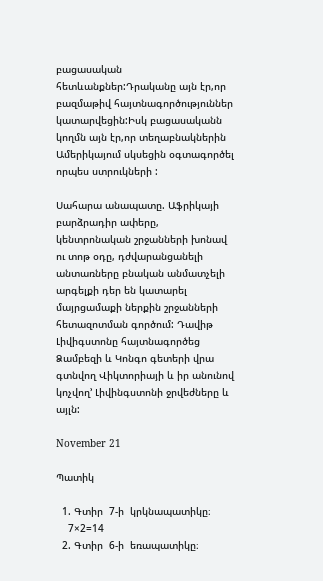բացասական հետևանքներ:Դրականը այն էր,որ բազմաթիվ հայտնագործություններ կատարվեցին:Իսկ բացասականն կողմն այն էր,որ տեղաբնակներին Ամերիկայում սկսեցին օգտագործել որպես ստրուկների :

Սահարա անապատը. Աֆրիկայի բարձրադիր ափերը, կենտրոնական շրջանների խոնավ ու տոթ օդը, դժվարանցանելի անտառները բնական անմատչելի արգելքի դեր են կատարել մայրցամաքի ներքին շրջանների հետազոտման գործում: Դավիթ Լիվիգստոնը հայտնագործեց Ձամբեզի և Կոնգո գետերի վրա գտնվող Վիկտորիայի և իր անունով կոչվող’ Լիվինգստոնի ջրվեժները և այլն:

November 21

Պատիկ

  1. Գտիր  7-ի  կրկնապատիկը։
    7×2=14
  2. Գտիր  6-ի  եռապատիկը։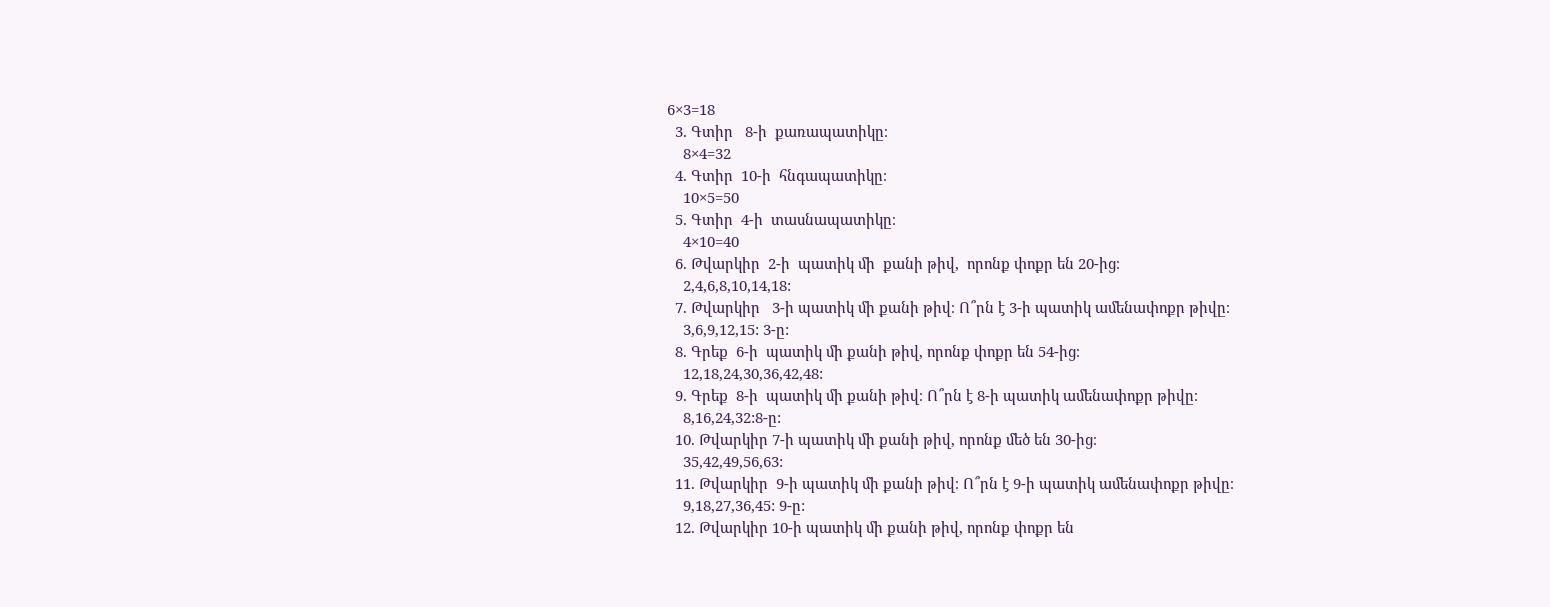6×3=18
  3. Գտիր   8-ի  քառապատիկը։
    8×4=32
  4. Գտիր  10-ի  հնգապատիկը։
    10×5=50
  5. Գտիր  4-ի  տասնապատիկը։
    4×10=40
  6. Թվարկիր  2-ի  պատիկ մի  քանի թիվ,  որոնք փոքր են 20-ից։
    2,4,6,8,10,14,18:
  7. Թվարկիր   3-ի պատիկ մի քանի թիվ։ Ո՞րն է 3-ի պատիկ ամենափոքր թիվը։
    3,6,9,12,15: 3-ը:
  8. Գրեք  6-ի  պատիկ մի քանի թիվ, որոնք փոքր են 54-ից։
    12,18,24,30,36,42,48:
  9. Գրեք  8-ի  պատիկ մի քանի թիվ։ Ո՞րն է 8-ի պատիկ ամենափոքր թիվը։
    8,16,24,32:8-ը:
  10. Թվարկիր 7-ի պատիկ մի քանի թիվ, որոնք մեծ են 30-ից։
    35,42,49,56,63:
  11. Թվարկիր  9-ի պատիկ մի քանի թիվ։ Ո՞րն է 9-ի պատիկ ամենափոքր թիվը։
    9,18,27,36,45: 9-ը:
  12. Թվարկիր 10-ի պատիկ մի քանի թիվ, որոնք փոքր են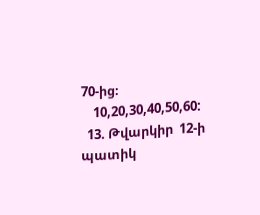70-ից։
    10,20,30,40,50,60:
  13. Թվարկիր  12-ի պատիկ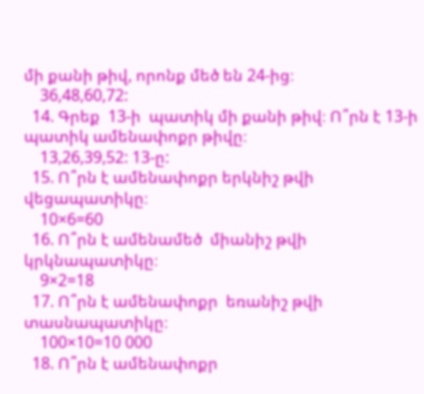մի քանի թիվ, որոնք մեծ են 24-ից։
    36,48,60,72:
  14. Գրեք  13-ի  պատիկ մի քանի թիվ։ Ո՞րն է 13-ի պատիկ ամենափոքր թիվը։
    13,26,39,52: 13-ը:
  15. Ո՞րն է ամենափոքր երկնիշ թվի վեցապատիկը։
    10×6=60
  16. Ո՞րն է ամենամեծ  միանիշ թվի կրկնապատիկը։
    9×2=18
  17. Ո՞րն է ամենափոքր  եռանիշ թվի տասնապատիկը։
    100×10=10 000
  18. Ո՞րն է ամենափոքր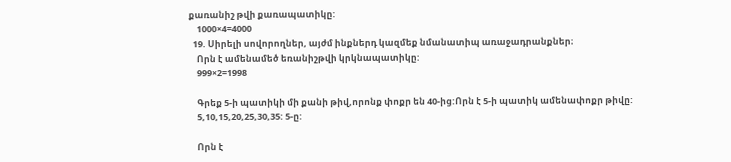քառանիշ թվի քառապատիկը:
    1000×4=4000
  19. Սիրելի սովորողներ, այժմ ինքներդ կազմեք նմանատիպ առաջադրանքներ։
    Որն է ամենամեծ եռանիշթվի կրկնապատիկը:
    999×2=1998

    Գրեք 5-ի պատիկի մի քանի թիվ,որոնք փոքր են 40-ից:Որն է 5-ի պատիկ ամենափոքր թիվը:
    5,10,15,20,25,30,35: 5-ը:

    Որն է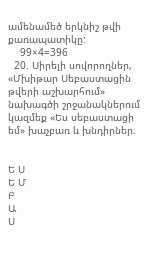ամենամեծ երկնիշ թվի քառապատիկը:
    99×4=396
  20. Սիրելի սովորողներ, «Մխիթար Սեբաստացին թվերի աշխարհում» նախագծի շրջանակներում կազմեք «Ես սեբաստացի եմ» խաչբառ և խնդիրներ։


Ե Ս
Ե Մ
Բ
Ա
Ս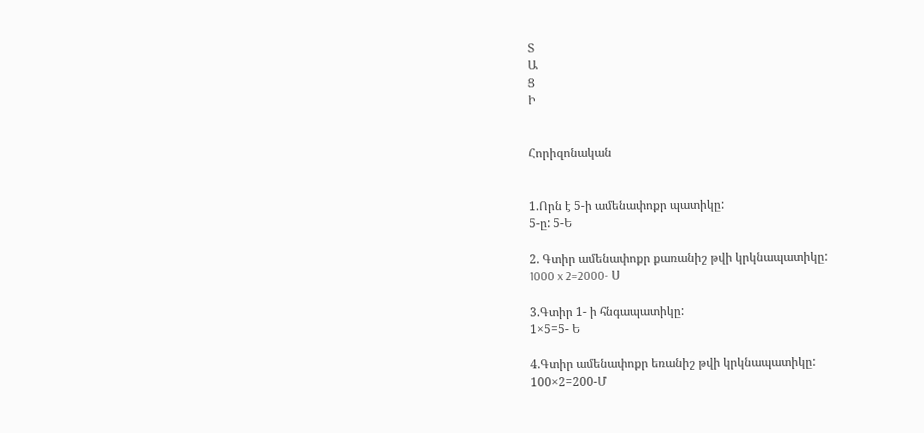Տ
Ա
Ց
Ի


Հորիզոնական


1.Որն է 5-ի ամենափոքր պատիկը:
5-ը: 5-Ե

2. Գտիր ամենափոքր քառանիշ թվի կրկնապատիկը:
1000 x 2=2000- Ս

3.Գտիր 1- ի հնգապատիկը:
1×5=5- Ե

4.Գտիր ամենափոքր եռանիշ թվի կրկնապատիկը:
100×2=200-Մ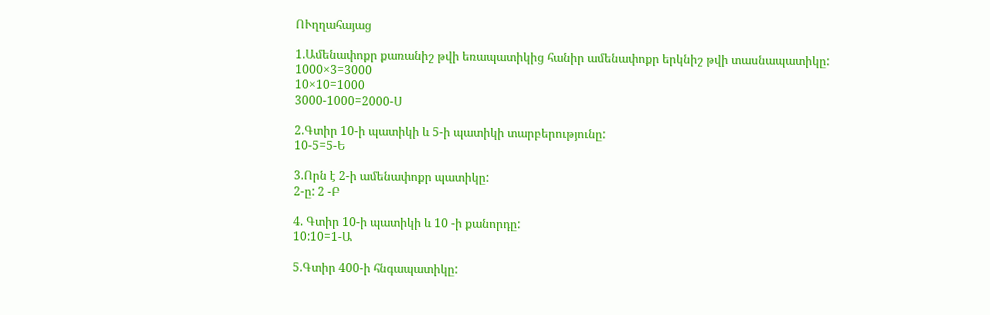ՈՒղղահայաց

1.Ամենափոքր քառանիշ թվի եռապատիկից հանիր ամենափոքր երկնիշ թվի տասնապատիկը:
1000×3=3000
10×10=1000
3000-1000=2000-Ս

2.Գտիր 10-ի պատիկի և 5-ի պատիկի տարբերությունը:
10-5=5-Ե

3.Որն է 2-ի ամենափոքր պատիկը:
2-ը: 2 -Բ

4. Գտիր 10-ի պատիկի և 10 -ի քանորդը:
10:10=1-Ա

5.Գտիր 400-ի հնգապատիկը: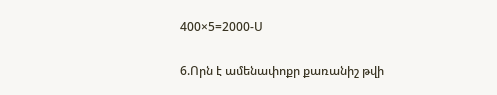400×5=2000-Ս

6.Որն է ամենափոքր քառանիշ թվի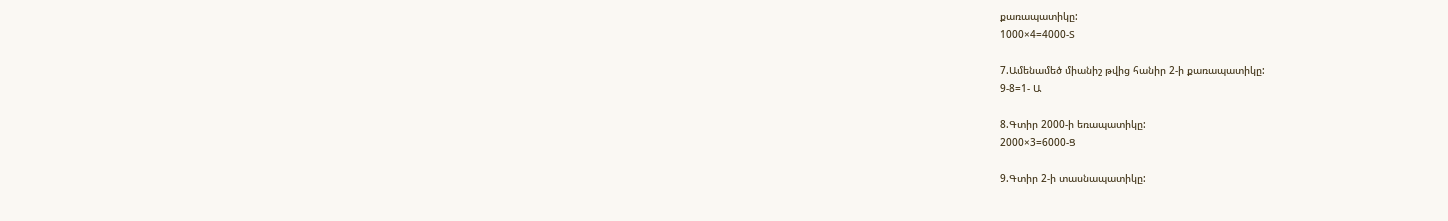քառապատիկը:
1000×4=4000-Տ

7.Ամենամեծ միանիշ թվից հանիր 2-ի քառապատիկը:
9-8=1- Ա

8.Գտիր 2000-ի եռապատիկը:
2000×3=6000-Ց

9.Գտիր 2-ի տասնապատիկը: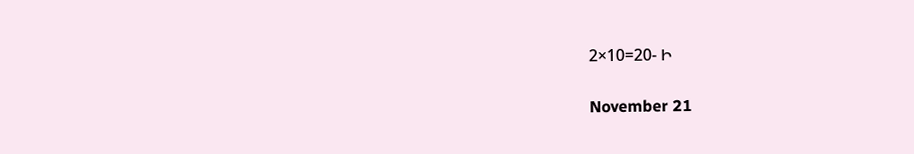2×10=20- Ի

November 21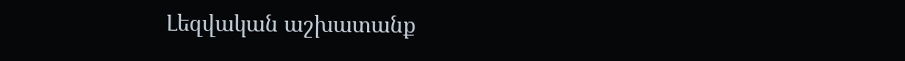Լեզվական աշխատանք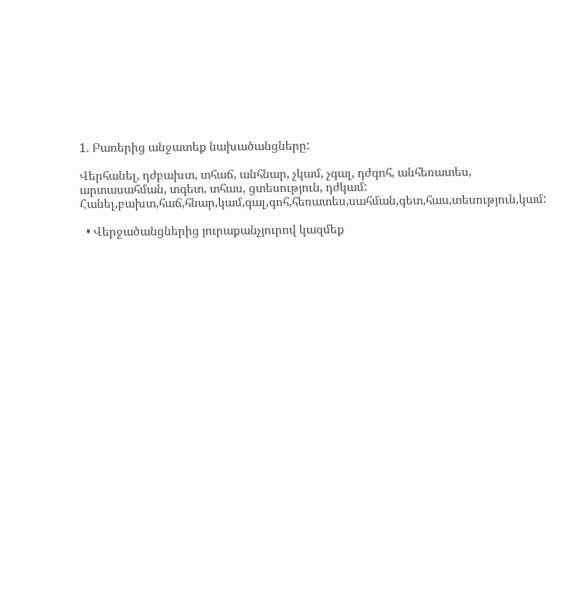1. Բառերից անջատեք նախածանցները:

Վերհանել, դժբախտ, տհաճ, անհնար, չկամ, չգալ, դժգոհ, անհեռատես, արտասահման, տգետ, տհաս, ցտեսություն, դժկամ:
Հանել,բախտ,հաճ,հնար,կամ,գալ,գոհ,հեռատես,սահման,գետ,հաս,տեսություն,կամ:

  • Վերջածանցներից յուրաքանչյուրով կազմեք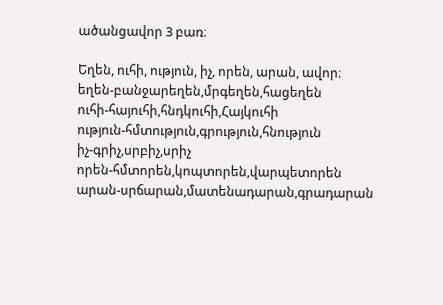ածանցավոր 3 բառ։

Եղեն, ուհի, ություն, իչ, որեն, արան, ավոր։
եղեն-բանջարեղեն,մրգեղեն,հացեղեն
ուհի-հայուհի,հնդկուհի,Հայկուհի
ություն-հմտություն,գրություն,հնություն
իչ-գրիչ,սրբիչ,սրիչ
որեն-հմտորեն,կոպտորեն,վարպետորեն
արան-սրճարան,մատենադարան,գրադարան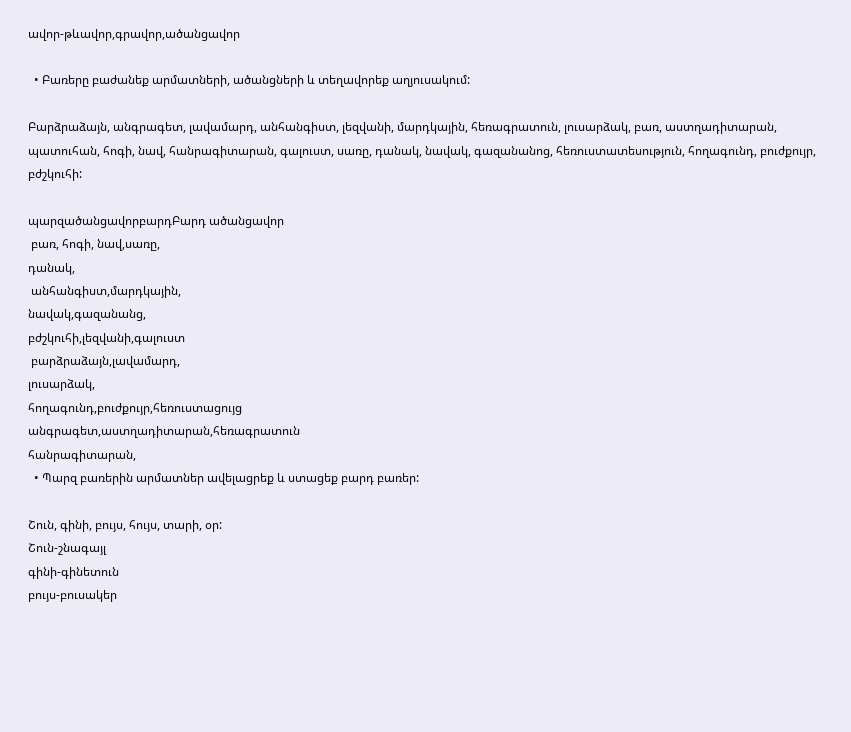ավոր-թևավոր,գրավոր,ածանցավոր

  • Բառերը բաժանեք արմատների, ածանցների և տեղավորեք աղյուսակում:

Բարձրաձայն, անգրագետ, լավամարդ, անհանգիստ, լեզվանի, մարդկային, հեռագրատուն, լուսարձակ, բառ, աստղադիտարան, պատուհան, հոգի, նավ, հանրագիտարան, գալուստ, սառը, դանակ, նավակ, գազանանոց, հեռուստատեսություն, հողագունդ, բուժքույր, բժշկուհի:

պարզածանցավորբարդԲարդ ածանցավոր
 բառ, հոգի, նավ,սառը,
դանակ,
 անհանգիստ,մարդկային,
նավակ,գազանանց,
բժշկուհի,լեզվանի,գալուստ
 բարձրաձայն,լավամարդ,
լուսարձակ,
հողագունդ,բուժքույր,հեռուստացույց
անգրագետ,աստղադիտարան,հեռագրատուն
հանրագիտարան,
  • Պարզ բառերին արմատներ ավելացրեք և ստացեք բարդ բառեր:

Շուն, գինի, բույս, հույս, տարի, օր:
Շուն-շնագայլ
գինի-գինետուն
բույս-բուսակեր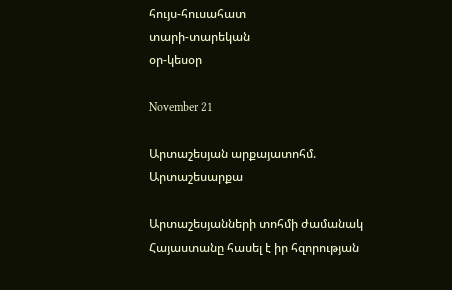հույս-հուսահատ
տարի-տարեկան
օր-կեսօր

November 21

Արտաշեսյան արքայատոհմ. Արտաշեսարքա

Արտաշեսյանների տոհմի ժամանակ Հայաստանը հասել է իր հզորության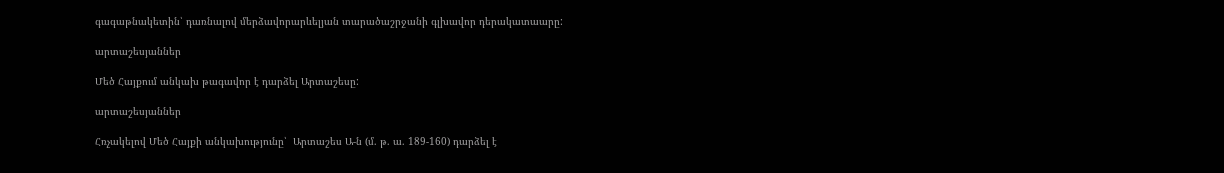գագաթնակետին՝ դառնալով մերձավորարևելյան տարածաշրջանի գլխավոր դերակատաարը:

արտաշեսյաններ

Մեծ Հայքում անկախ թագավոր է դարձել Արտաշեսը:

արտաշեսյաններ

Հռչակելով Մեծ Հայքի անկախությունը՝  Արտաշես Ա-ն (մ. թ. ա. 189-160) դարձել է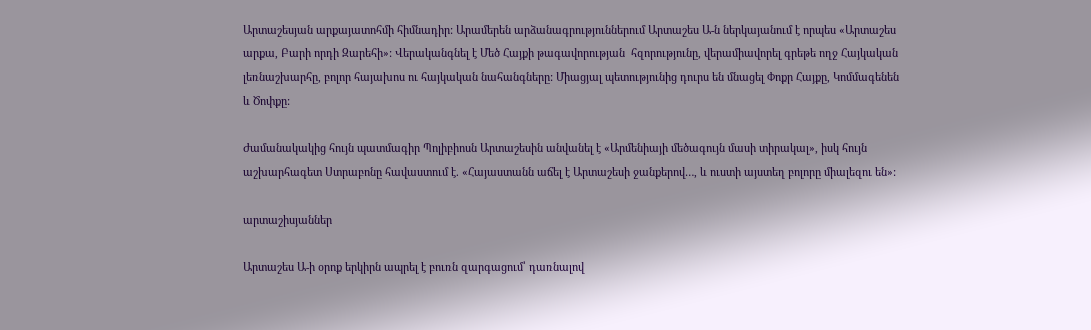Արտաշեսյան արքայատոհմի հիմնադիր: Արամերեն արձանագրություններում Արտաշես Ա-ն ներկայանում է որպես «Արտաշես արքա, Բարի որդի Զարեհի»: Վերականգնել է Մեծ Հայքի թագավորության  հզորությունը, վերամիավորել գրեթե ողջ Հայկական լեռնաշխարհը, բոլոր հայախոս ու հայկական նահանգները: Միացյալ պետությունից դուրս են մնացել Փոքր Հայքը, Կոմմագենեն և Ծոփքը:

Ժամանակակից հույն պատմագիր Պոլիբիոսն Արտաշեսին անվանել է «Արմենիայի մեծագույն մասի տիրակալ», իսկ հույն աշխարհագետ Ստրաբոնը հավաստում է. «Հայաստանն աճել է Արտաշեսի ջանքերով…, և ուստի այստեղ բոլորը միալեզու են»:

արտաշիսյաններ

Արտաշես Ա-ի օրոք երկիրն ապրել է բուռն զարգացում՝ դառնալով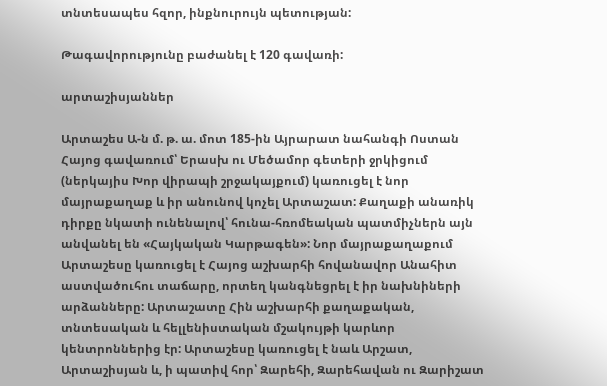տնտեսապես հզոր, ինքնուրույն պետության:

Թագավորությունը բաժանել է 120 գավառի:

արտաշիսյաններ

Արտաշես Ա-ն մ. թ. ա. մոտ 185-ին Այրարատ նահանգի Ոստան Հայոց գավառում՝ Երասխ ու Մեծամոր գետերի ջրկիցում (ներկայիս Խոր վիրապի շրջակայքում) կառուցել է նոր մայրաքաղաք և իր անունով կոչել Արտաշատ: Քաղաքի անառիկ դիրքը նկատի ունենալով՝ հունա-հռոմեական պատմիչներն այն անվանել են «Հայկական Կարթագեն»: Նոր մայրաքաղաքում Արտաշեսը կառուցել է Հայոց աշխարհի հովանավոր Անահիտ աստվածուհու տաճարը, որտեղ կանգնեցրել է իր նախնիների արձանները: Արտաշատը Հին աշխարհի քաղաքական, տնտեսական և հելլենիստական մշակույթի կարևոր կենտրոններից էր: Արտաշեսը կառուցել է նաև Արշատ, Արտաշիսյան և, ի պատիվ հոր՝ Զարեհի, Զարեհավան ու Զարիշատ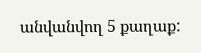անվանվող 5 քաղաք: